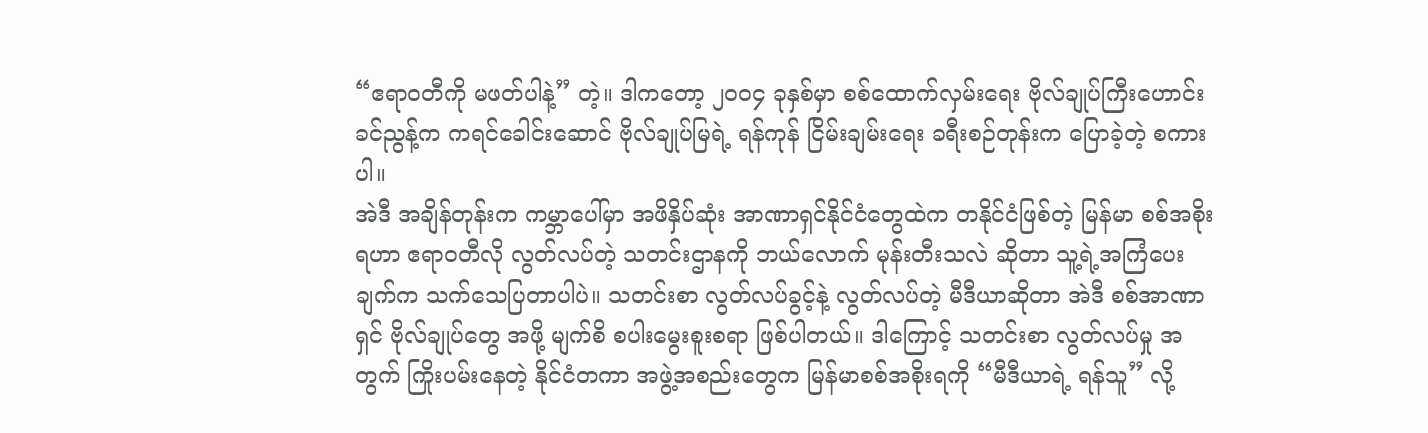“ဧရာဝတီကို မဖတ်ပါနဲ့” တဲ့။ ဒါကတော့ ၂၀၀၄ ခုနှစ်မှာ စစ်ထောက်လှမ်းရေး ဗိုလ်ချုပ်ကြီးဟောင်း ခင်ညွန့်က ကရင်ခေါင်းဆောင် ဗိုလ်ချုပ်မြရဲ့ ရန်ကုန် ငြိမ်းချမ်းရေး ခရီးစဉ်တုန်းက ပြောခဲ့တဲ့ စကားပါ။
အဲဒီ အချိန်တုန်းက ကမ္ဘာပေါ်မှာ အဖိနှိပ်ဆုံး အာဏာရှင်နိုင်ငံတွေထဲက တနိုင်ငံဖြစ်တဲ့ မြန်မာ စစ်အစိုးရဟာ ဧရာဝတီလို လွတ်လပ်တဲ့ သတင်းဌာနကို ဘယ်လောက် မုန်းတီးသလဲ ဆိုတာ သူ့ရဲ့အကြံပေးချက်က သက်သေပြတာပါပဲ။ သတင်းစာ လွတ်လပ်ခွင့်နဲ့ လွတ်လပ်တဲ့ မီဒီယာဆိုတာ အဲဒီ စစ်အာဏာရှင် ဗိုလ်ချုပ်တွေ အဖို့ မျက်စိ စပါးမွေးစူးစရာ ဖြစ်ပါတယ်။ ဒါကြောင့် သတင်းစာ လွတ်လပ်မှု အတွက် ကြိုးပမ်းနေတဲ့ နိုင်ငံတကာ အဖွဲ့အစည်းတွေက မြန်မာစစ်အစိုးရကို “မီဒီယာရဲ့ ရန်သူ” လို့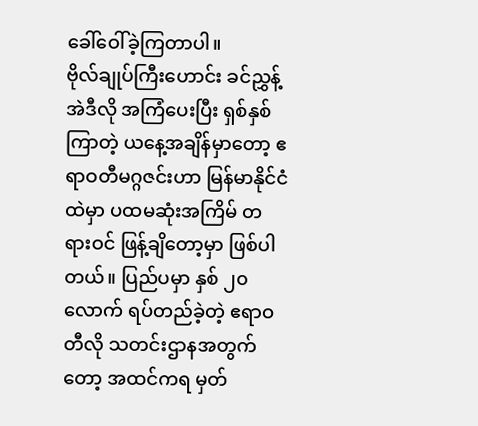ခေါ်ဝေါ်ခဲ့ကြတာပါ။
ဗိုလ်ချုပ်ကြီးဟောင်း ခင်ညွှန့် အဲဒီလို အကြံပေးပြီး ရှစ်နှစ်ကြာတဲ့ ယနေ့အချိန်မှာတော့ ဧရာဝတီမဂ္ဂဇင်းဟာ မြန်မာနိုင်ငံထဲမှာ ပထမဆုံးအကြိမ် တရားဝင် ဖြန့်ချိတော့မှာ ဖြစ်ပါတယ်။ ပြည်ပမှာ နှစ် ၂၀ လောက် ရပ်တည်ခဲ့တဲ့ ဧရာဝတီလို သတင်းဌာနအတွက်တော့ အထင်ကရ မှတ်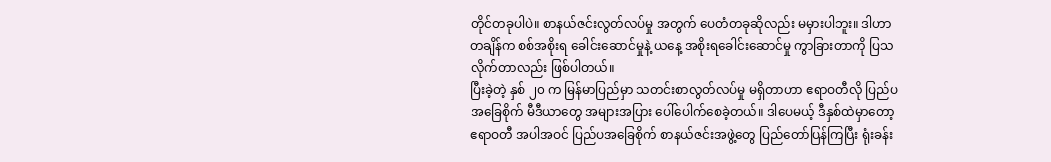တိုင်တခုပါပဲ။ စာနယ်ဇင်းလွတ်လပ်မှု အတွက် ပေတံတခုဆိုလည်း မမှားပါဘူး။ ဒါဟာ တချိန်က စစ်အစိုးရ ခေါင်းဆောင်မှုနဲ့ ယနေ့ အစိုးရခေါင်းဆောင်မှု ကွာခြားတာကို ပြသလိုက်တာလည်း ဖြစ်ပါတယ်။
ပြီးခဲ့တဲ့ နှစ် ၂၀ က မြန်မာပြည်မှာ သတင်းစာလွတ်လပ်မှု မရှိတာဟာ ဧရာဝတီလို ပြည်ပ အခြေစိုက် မီဒီယာတွေ အများအပြား ပေါ်ပေါက်စေခဲ့တယ်။ ဒါပေမယ့် ဒီနှစ်ထဲမှာတော့ ဧရာဝတီ အပါအဝင် ပြည်ပအခြေစိုက် စာနယ်ဇင်းအဖွဲ့တွေ ပြည်တော်ပြန်ကြပြီး ရုံးခန်း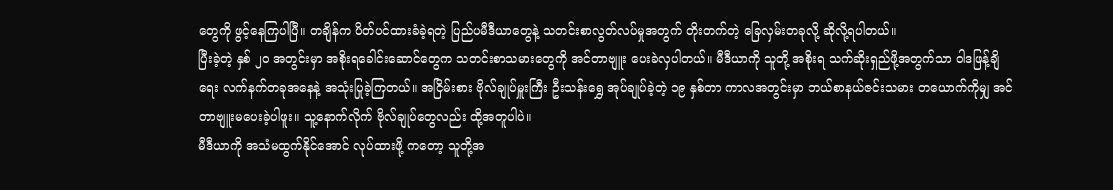တွေကို ဖွင့်နေကြပါပြီ။ တချိန်က ပိတ်ပင်ထားခံခဲ့ရတဲ့ ပြည်ပမီဒီယာတွေနဲ့ သတင်းစာလွတ်လပ်မှုအတွက် တိုးတက်တဲ့ ခြေလှမ်းတခုလို့ ဆိုလို့ရပါတယ်။
ပြီးခဲ့တဲ့ နှစ် ၂၀ အတွင်းမှာ အစိုးရခေါင်းဆောင်တွေက သတင်းစာသမားတွေကို အင်တာဗျူး ပေးခဲလှပါတယ်။ မီဒီယာကို သူတို့ အစိုးရ သက်ဆိုးရှည်ဖို့အတွက်သာ ဝါဒဖြန့်ချိရေး လက်နက်တခုအနေနဲ့ အသုံးပြုခဲ့ကြတယ်။ အငြိမ်းစား ဗိုလ်ချုပ်မှူးကြီး ဦးသန်းရွှေ အုပ်ချုပ်ခဲ့တဲ့ ၁၉ နှစ်တာ ကာလအတွင်းမှာ ဘယ်စာနယ်ဇင်းသမား တယောက်ကိုမျှ အင်တာဗျူးမပေးခဲ့ပါဖူး။ သူ့နောက်လိုက် ဗိုလ်ချုပ်တွေလည်း ထို့အတူပါပဲ။
မီဒီယာကို အသံမထွက်နိုင်အောင် လုပ်ထားဖို့ ကတော့ သူတို့အ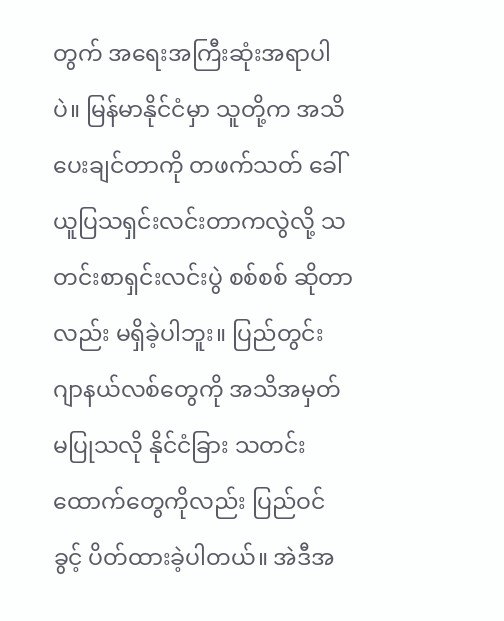တွက် အရေးအကြီးဆုံးအရာပါပဲ။ မြန်မာနိုင်ငံမှာ သူတို့က အသိပေးချင်တာကို တဖက်သတ် ခေါ်ယူပြသရှင်းလင်းတာကလွဲလို့ သတင်းစာရှင်းလင်းပွဲ စစ်စစ် ဆိုတာလည်း မရှိခဲ့ပါဘူး။ ပြည်တွင်း ဂျာနယ်လစ်တွေကို အသိအမှတ်မပြုသလို နိုင်ငံခြား သတင်းထောက်တွေကိုလည်း ပြည်ဝင်ခွင့် ပိတ်ထားခဲ့ပါတယ်။ အဲဒီအ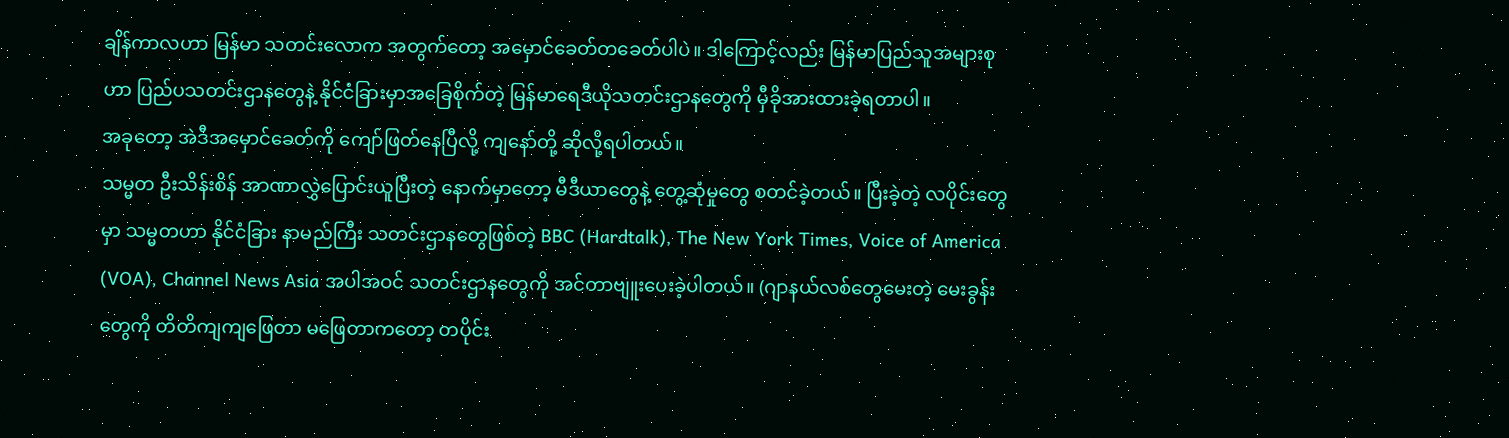ချိန်ကာလဟာ မြန်မာ သတင်းလောက အတွက်တော့ အမှောင်ခေတ်တခေတ်ပါပဲ။ ဒါကြောင့်လည်း မြန်မာပြည်သူအများစုဟာ ပြည်ပသတင်းဌာနတွေနဲ့ နိုင်ငံခြားမှာအခြေစိုက်တဲ့ မြန်မာရေဒီယိုသတင်းဌာနတွေကို မှီခိုအားထားခဲ့ရတာပါ။
အခုတော့ အဲဒီအမှောင်ခေတ်ကို ကျော်ဖြတ်နေပြီလို့ ကျနော်တို့ ဆိုလို့ရပါတယ်။
သမ္မတ ဦးသိန်းစိန် အာဏာလွှဲပြောင်းယူပြီးတဲ့ နောက်မှာတော့ မီဒီယာတွေနဲ့ တွေ့ဆုံမှုတွေ စတင်ခဲ့တယ်။ ပြီးခဲ့တဲ့ လပိုင်းတွေမှာ သမ္မတဟာ နိုင်ငံခြား နာမည်ကြီး သတင်းဌာနတွေဖြစ်တဲ့ BBC (Hardtalk), The New York Times, Voice of America (VOA), Channel News Asia အပါအဝင် သတင်းဌာနတွေကို အင်တာဗျူးပေးခဲ့ပါတယ်။ (ဂျာနယ်လစ်တွေမေးတဲ့ မေးခွန်းတွေကို တိတိကျကျဖြေတာ မဖြေတာကတော့ တပိုင်း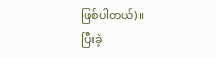ဖြစ်ပါတယ်)။
ပြီးခဲ့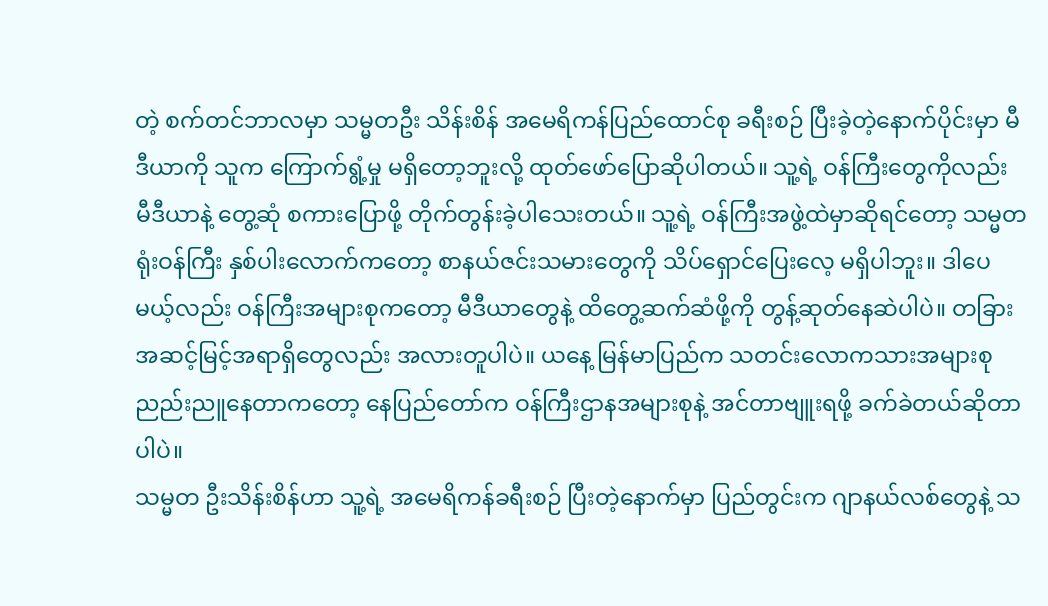တဲ့ စက်တင်ဘာလမှာ သမ္မတဦး သိန်းစိန် အမေရိကန်ပြည်ထောင်စု ခရီးစဉ် ပြီးခဲ့တဲ့နောက်ပိုင်းမှာ မီဒီယာကို သူက ကြောက်ရွံ့မှု မရှိတော့ဘူးလို့ ထုတ်ဖော်ပြောဆိုပါတယ်။ သူ့ရဲ့ ဝန်ကြီးတွေကိုလည်း မီဒီယာနဲ့ တွေ့ဆုံ စကားပြောဖို့ တိုက်တွန်းခဲ့ပါသေးတယ်။ သူ့ရဲ့ ဝန်ကြီးအဖွဲ့ထဲမှာဆိုရင်တော့ သမ္မတရုံးဝန်ကြီး နှစ်ပါးလောက်ကတော့ စာနယ်ဇင်းသမားတွေကို သိပ်ရှောင်ပြေးလေ့ မရှိပါဘူး။ ဒါပေမယ့်လည်း ဝန်ကြီးအများစုကတော့ မီဒီယာတွေနဲ့ ထိတွေ့ဆက်ဆံဖို့ကို တွန့်ဆုတ်နေဆဲပါပဲ။ တခြား အဆင့်မြင့်အရာရှိတွေလည်း အလားတူပါပဲ။ ယနေ့ မြန်မာပြည်က သတင်းလောကသားအများစု ညည်းညူနေတာကတော့ နေပြည်တော်က ဝန်ကြီးဌာနအများစုနဲ့ အင်တာဗျူးရဖို့ ခက်ခဲတယ်ဆိုတာပါပဲ။
သမ္မတ ဦးသိန်းစိန်ဟာ သူ့ရဲ့ အမေရိကန်ခရီးစဉ် ပြီးတဲ့နောက်မှာ ပြည်တွင်းက ဂျာနယ်လစ်တွေနဲ့ သ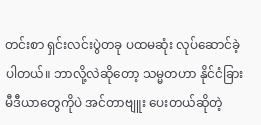တင်းစာ ရှင်းလင်းပွဲတခု ပထမဆုံး လုပ်ဆောင်ခဲ့ပါတယ်။ ဘာလို့လဲဆိုတော့ သမ္မတဟာ နိုင်ငံခြား မီဒီယာတွေကိုပဲ အင်တာဗျူး ပေးတယ်ဆိုတဲ့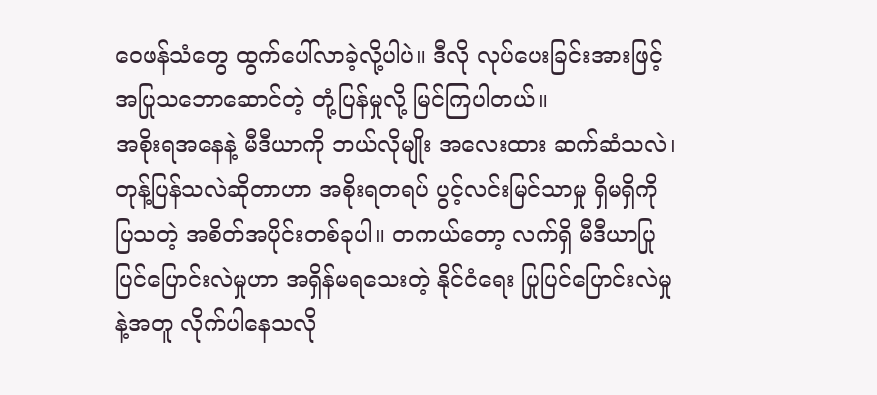ဝေဖန်သံတွေ ထွက်ပေါ်လာခဲ့လို့ပါပဲ။ ဒီလို လုပ်ပေးခြင်းအားဖြင့် အပြုသဘောဆောင်တဲ့ တုံ့ပြန်မှုလို့ မြင်ကြပါတယ်။
အစိုးရအနေနဲ့ မီဒီယာကို ဘယ်လိုမျိုး အလေးထား ဆက်ဆံသလဲ၊ တုန့်ပြန်သလဲဆိုတာဟာ အစိုးရတရပ် ပွင့်လင်းမြင်သာမှု ရှိမရှိကို ပြသတဲ့ အစိတ်အပိုင်းတစ်ခုပါ။ တကယ်တော့ လက်ရှိ မီဒီယာပြုပြင်ပြောင်းလဲမှုဟာ အရှိန်မရသေးတဲ့ နိုင်ငံရေး ပြုပြင်ပြောင်းလဲမှုနဲ့အတူ လိုက်ပါနေသလို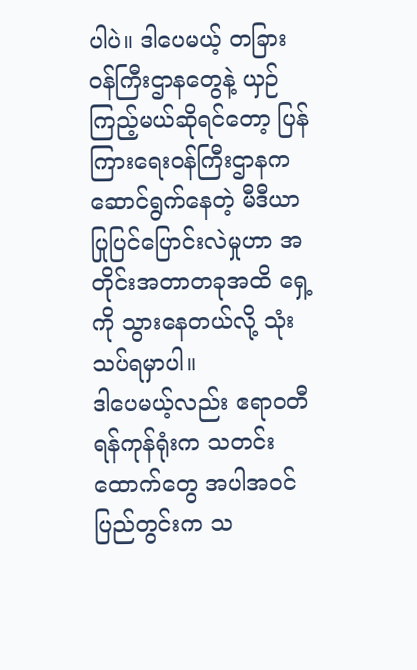ပါပဲ။ ဒါပေမယ့် တခြားဝန်ကြီးဌာနတွေနဲ့ ယှဉ်ကြည့်မယ်ဆိုရင်တော့ ပြန်ကြားရေးဝန်ကြီးဌာနက ဆောင်ရွက်နေတဲ့ မီဒီယာပြုပြင်ပြောင်းလဲမှုဟာ အတိုင်းအတာတခုအထိ ရှေ့ကို သွားနေတယ်လို့ သုံးသပ်ရမှာပါ။
ဒါပေမယ့်လည်း ဧရာဝတီ ရန်ကုန်ရုံးက သတင်းထောက်တွေ အပါအဝင် ပြည်တွင်းက သ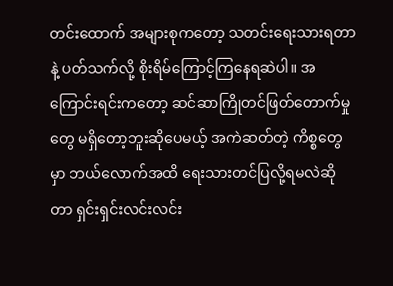တင်းထောက် အများစုကတော့ သတင်းရေးသားရတာနဲ့ ပတ်သက်လို့ စိုးရိမ်ကြောင့်ကြနေရဆဲပါ။ အကြောင်းရင်းကတော့ ဆင်ဆာကြိုတင်ဖြတ်တောက်မှုတွေ မရှိတော့ဘူးဆိုပေမယ့် အကဲဆတ်တဲ့ ကိစ္စတွေမှာ ဘယ်လောက်အထိ ရေးသားတင်ပြလို့ရမလဲဆိုတာ ရှင်းရှင်းလင်းလင်း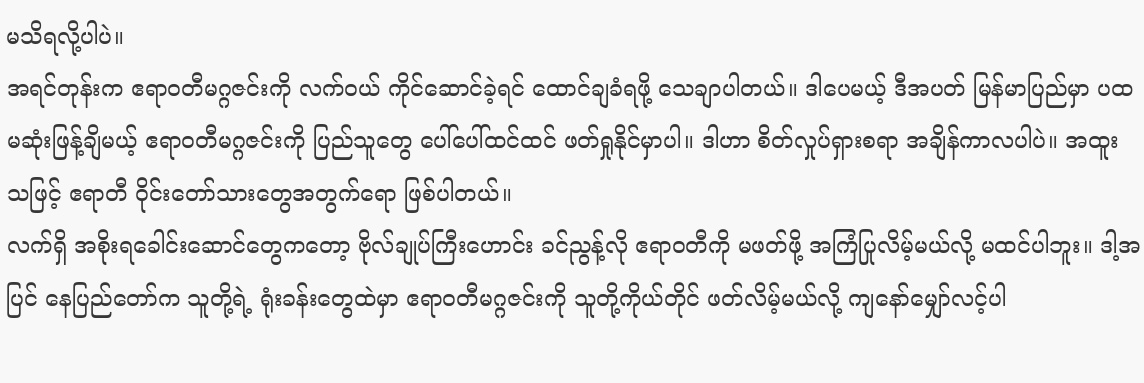မသိရလို့ပါပဲ။
အရင်တုန်းက ဧရာဝတီမဂ္ဂဇင်းကို လက်ဝယ် ကိုင်ဆောင်ခဲ့ရင် ထောင်ချခံရဖို့ သေချာပါတယ်။ ဒါပေမယ့် ဒီအပတ် မြန်မာပြည်မှာ ပထမဆုံးဖြန့်ချိမယ့် ဧရာဝတီမဂ္ဂဇင်းကို ပြည်သူတွေ ပေါ်ပေါ်ထင်ထင် ဖတ်ရှုနိုင်မှာပါ။ ဒါဟာ စိတ်လှုပ်ရှားစရာ အချိန်ကာလပါပဲ။ အထူးသဖြင့် ဧရာတီ ဝိုင်းတော်သားတွေအတွက်ရော ဖြစ်ပါတယ်။
လက်ရှိ အစိုးရခေါင်းဆောင်တွေကတော့ ဗိုလ်ချုပ်ကြီးဟောင်း ခင်ညွန့်လို ဧရာဝတီကို မဖတ်ဖို့ အကြံပြုလိမ့်မယ်လို့ မထင်ပါဘူး။ ဒါ့အပြင် နေပြည်တော်က သူတို့ရဲ့ ရုံးခန်းတွေထဲမှာ ဧရာဝတီမဂ္ဂဇင်းကို သူတို့ကိုယ်တိုင် ဖတ်လိမ့်မယ်လို့ ကျနော်မျှော်လင့်ပါ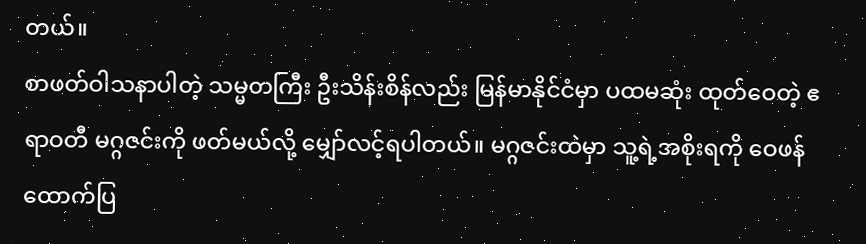တယ်။
စာဖတ်ဝါသနာပါတဲ့ သမ္မတကြီး ဦးသိန်းစိန်လည်း မြန်မာနိုင်ငံမှာ ပထမဆုံး ထုတ်ဝေတဲ့ ဧရာဝတီ မဂ္ဂဇင်းကို ဖတ်မယ်လို့ မျှော်လင့်ရပါတယ်။ မဂ္ဂဇင်းထဲမှာ သူ့ရဲ့အစိုးရကို ဝေဖန်ထောက်ပြ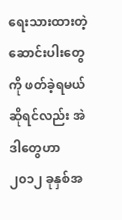ရေးသားထားတဲ့ ဆောင်းပါးတွေကို ဖတ်ခဲ့ရမယ်ဆိုရင်လည်း အဲဒါတွေဟာ ၂၀၁၂ ခုနှစ်အ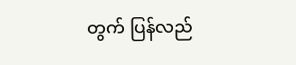တွက် ပြန်လည်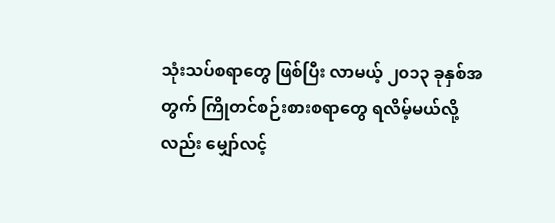သုံးသပ်စရာတွေ ဖြစ်ပြီး လာမယ့် ၂၀၁၃ ခုနှစ်အတွက် ကြိုတင်စဉ်းစားစရာတွေ ရလိမ့်မယ်လို့လည်း မျှော်လင့်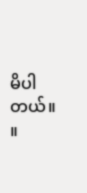မိပါတယ်။ ။